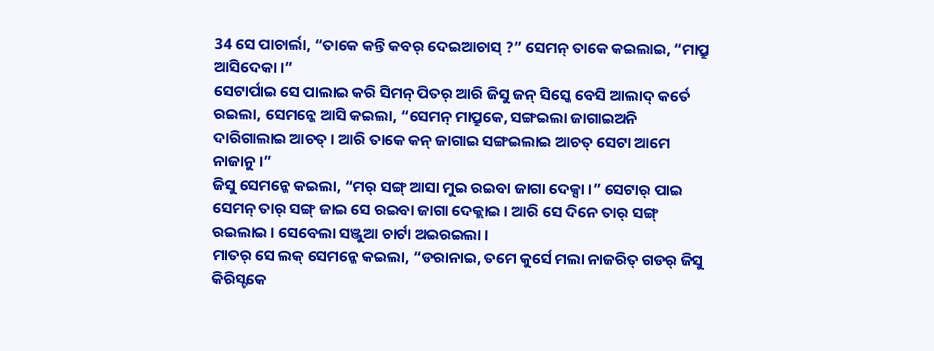34 ସେ ପାଚାର୍ଲା, “ତାକେ କନ୍ତି କବର୍ ଦେଇଆଚାସ୍ ?” ସେମନ୍ ତାକେ କଇଲାଇ, “ମାପ୍ରୁ ଆସିଦେକା ।”
ସେଟାର୍ପାଇ ସେ ପାଲାଇ କରି ସିମନ୍ ପିତର୍ ଆରି ଜିସୁ ଜନ୍ ସିସ୍କେ ବେସି ଆଲାଦ୍ କର୍ତେ ରଇଲା, ସେମନ୍କେ ଆସି କଇଲା, “ସେମନ୍ ମାପ୍ରୁକେ, ସଙ୍ଗଇଲା ଜାଗାଇଅନି ଦାରିଗାଲାଇ ଆଚତ୍ । ଆରି ତାକେ କନ୍ ଜାଗାଇ ସଙ୍ଗଇଲାଇ ଆଚତ୍ ସେଟା ଆମେ ନାଜାନୁ ।”
ଜିସୁ ସେମନ୍କେ କଇଲା, “ମର୍ ସଙ୍ଗ୍ ଆସା ମୁଇ ରଇବା ଜାଗା ଦେକ୍ସା ।” ସେଟାର୍ ପାଇ ସେମନ୍ ତାର୍ ସଙ୍ଗ୍ ଜାଇ ସେ ରଇବା ଜାଗା ଦେକ୍ଲାଇ । ଆରି ସେ ଦିନେ ତାର୍ ସଙ୍ଗ୍ ରଇଲାଇ । ସେବେଲା ସଞ୍ଜୁଆ ଚାର୍ଟା ଅଇରଇଲା ।
ମାତର୍ ସେ ଲକ୍ ସେମନ୍କେ କଇଲା, “ଡରାନାଇ, ତମେ କୁର୍ସେ ମଲା ନାଜରିତ୍ ଗଡର୍ ଜିସୁ କିରିସ୍ଟକେ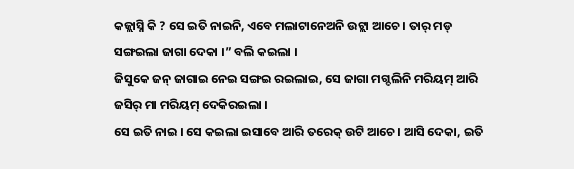କଜ୍ଲାସ୍ନି କି ? ସେ ଇତି ନାଇନି, ଏବେ ମଲାଟାନେଅନି ଉଟ୍ଲା ଆଚେ । ତାର୍ ମଡ୍ ସଙ୍ଗଇଲା ଜାଗା ଦେକା ।” ବଲି କଇଲା ।
ଜିସୁକେ ଜନ୍ ଜାଗାଇ ନେଇ ସଙ୍ଗଇ ରଇଲାଇ, ସେ ଜାଗା ମଗ୍ଦଲିନି ମରିୟମ୍ ଆରି ଜସିର୍ ମା ମରିୟମ୍ ଦେକିରଇଲା ।
ସେ ଇତି ନାଇ । ସେ କଇଲା ଇସାବେ ଆରି ତରେକ୍ ଉଟି ଆଚେ । ଆସି ଦେକା, ଇତି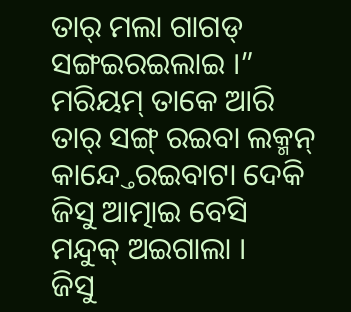ତାର୍ ମଲା ଗାଗଡ୍ ସଙ୍ଗଇରଇଲାଇ ।”
ମରିୟମ୍ ତାକେ ଆରି ତାର୍ ସଙ୍ଗ୍ ରଇବା ଲକ୍ମନ୍ କାନ୍ଦ୍ତେରଇବାଟା ଦେକି ଜିସୁ ଆତ୍ମାଇ ବେସି ମନ୍ଦୁକ୍ ଅଇଗାଲା ।
ଜିସୁ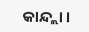କାନ୍ଦ୍ଲା ।